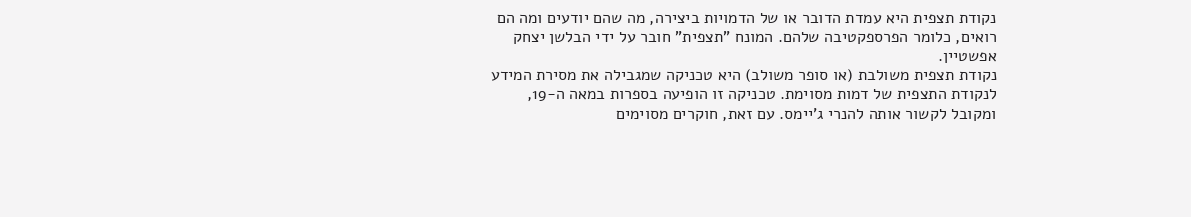נקודת תצפית היא עמדת הדובר או של הדמויות ביצירה, מה שהם יודעים ומה הם רואים, כלומר הפרספקטיבה שלהם. המונח "תצפית" חובר על ידי הבלשן יצחק אפשטיין.
נקודת תצפית משולבת (או סופר משולב) היא טכניקה שמגבילה את מסירת המידע לנקודת התצפית של דמות מסוימת. טכניקה זו הופיעה בספרות במאה ה-19, ומקובל לקשור אותה להנרי ג'יימס. עם זאת, חוקרים מסוימים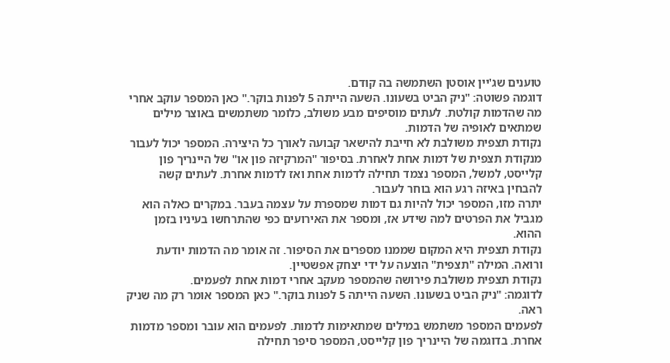טוענים שג'יין אוסטן השתמשה בה קודם.
דוגמה פשוטה: "ניק הביט בשעונו. השעה הייתה 5 לפנות בוקר." כאן המספר עוקב אחרי מה שהדמות קולטת. לעתים מוסיפים מבע משולב, כלומר משתמשים באוצר מילים שמתאים לאופיה של הדמות.
נקודת תצפית משולבת לא חייבת להישאר קבועה לאורך כל היצירה. המספר יכול לעבור מנקודת תצפית של דמות אחת לאחרת. בסיפור "המרקיזה פון או" של היינריך פון קלייסט, למשל, המספר נצמד תחילה לדמות אחת ואז לדמות אחרת. לעתים קשה להבחין באיזה רגע הוא בוחר לעבור.
יתרה מזו, המספר יכול להיות גם דמות שמספרת על עצמה בעבר. במקרים כאלה הוא מגביל את הפרטים למה שידע אז, ומספר את האירועים כפי שהתרחשו בעיניו בזמן ההוא.
נקודת תצפית היא המקום שממנו מספרים את הסיפור. זה אומר מה הדמות יודעת ורואה. המילה "תצפית" הוצעה על ידי יצחק אפשטיין.
נקודת תצפית משולבת פירושה שהמספר מעקב אחרי דמות אחת לפעמים.
לדוגמה: "ניק הביט בשעונו. השעה הייתה 5 לפנות בוקר." כאן המספר אומר רק מה שניק ראה.
לפעמים המספר משתמש במילים שמתאימות לדמות. לפעמים הוא עובר ומספר מדמות אחרת. בדוגמה של היינריך פון קלייסט, המספר סיפר תחילה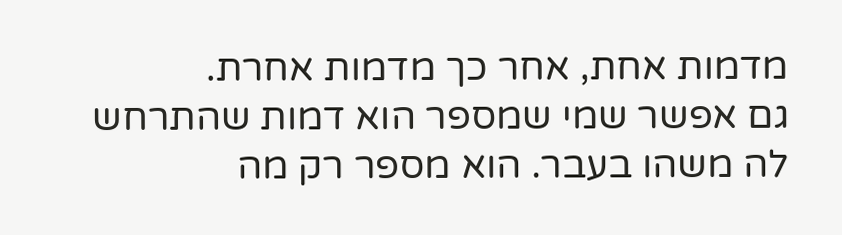מדמות אחת, אחר כך מדמות אחרת.
גם אפשר שמי שמספר הוא דמות שהתרחש לה משהו בעבר. הוא מספר רק מה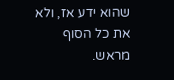שהוא ידע אז, ולא את כל הסוף מראש.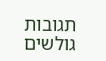תגובות גולשים